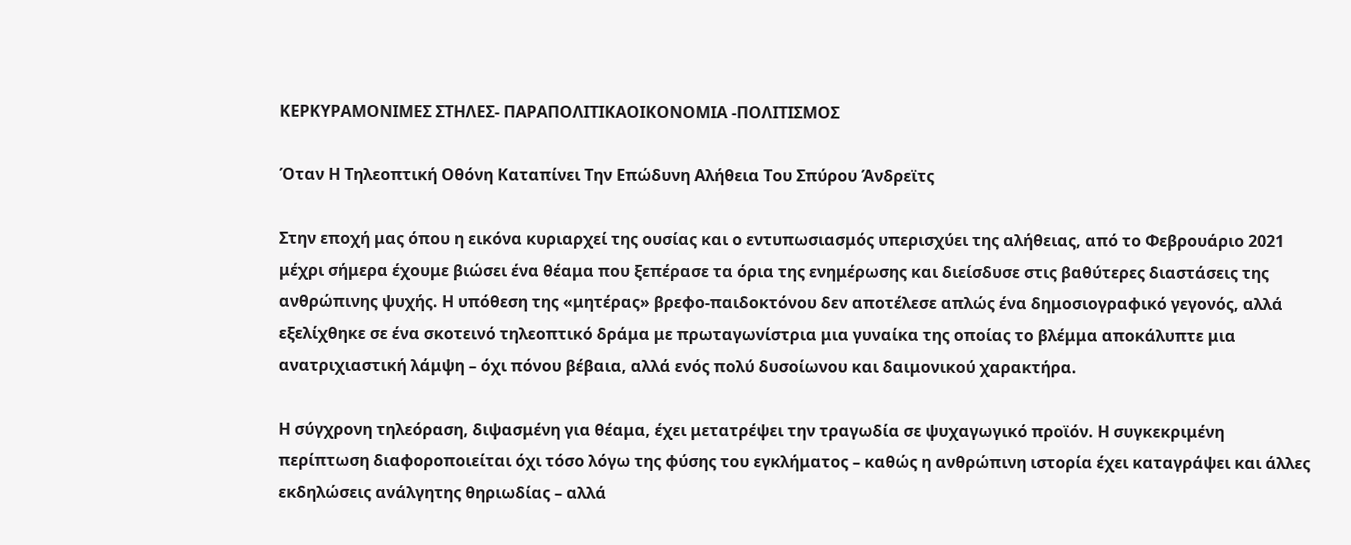ΚΕΡΚΥΡΑΜΟΝΙΜΕΣ ΣΤΗΛΕΣ- ΠΑΡΑΠΟΛΙΤΙΚΑΟΙΚΟΝΟΜΙΑ -ΠΟΛΙΤΙΣΜΟΣ

Όταν Η Τηλεοπτική Οθόνη Καταπίνει Την Επώδυνη Αλήθεια Του Σπύρου Άνδρεϊτς

Στην εποχή μας όπου η εικόνα κυριαρχεί της ουσίας και ο εντυπωσιασμός υπερισχύει της αλήθειας, από το Φεβρουάριο 2021 μέχρι σήμερα έχουμε βιώσει ένα θέαμα που ξεπέρασε τα όρια της ενημέρωσης και διείσδυσε στις βαθύτερες διαστάσεις της ανθρώπινης ψυχής. Η υπόθεση της «μητέρας» βρεφο-παιδοκτόνου δεν αποτέλεσε απλώς ένα δημοσιογραφικό γεγονός, αλλά εξελίχθηκε σε ένα σκοτεινό τηλεοπτικό δράμα με πρωταγωνίστρια μια γυναίκα της οποίας το βλέμμα αποκάλυπτε μια ανατριχιαστική λάμψη – όχι πόνου βέβαια, αλλά ενός πολύ δυσοίωνου και δαιμονικού χαρακτήρα.

Η σύγχρονη τηλεόραση, διψασμένη για θέαμα, έχει μετατρέψει την τραγωδία σε ψυχαγωγικό προϊόν. Η συγκεκριμένη περίπτωση διαφοροποιείται όχι τόσο λόγω της φύσης του εγκλήματος – καθώς η ανθρώπινη ιστορία έχει καταγράψει και άλλες εκδηλώσεις ανάλγητης θηριωδίας – αλλά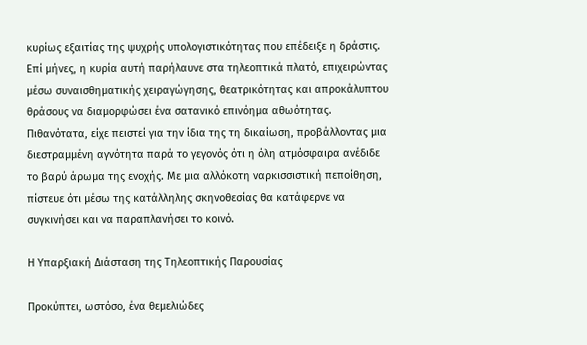κυρίως εξαιτίας της ψυχρής υπολογιστικότητας που επέδειξε η δράστις. Επί μήνες, η κυρία αυτή παρήλαυνε στα τηλεοπτικά πλατό, επιχειρώντας μέσω συναισθηματικής χειραγώγησης, θεατρικότητας και απροκάλυπτου θράσους να διαμορφώσει ένα σατανικό επινόημα αθωότητας. Πιθανότατα, είχε πειστεί για την ίδια της τη δικαίωση, προβάλλοντας μια διεστραμμένη αγνότητα παρά το γεγονός ότι η όλη ατμόσφαιρα ανέδιδε το βαρύ άρωμα της ενοχής. Με μια αλλόκοτη ναρκισσιστική πεποίθηση, πίστευε ότι μέσω της κατάλληλης σκηνοθεσίας θα κατάφερνε να συγκινήσει και να παραπλανήσει το κοινό.

Η Υπαρξιακή Διάσταση της Τηλεοπτικής Παρουσίας

Προκύπτει, ωστόσο, ένα θεμελιώδες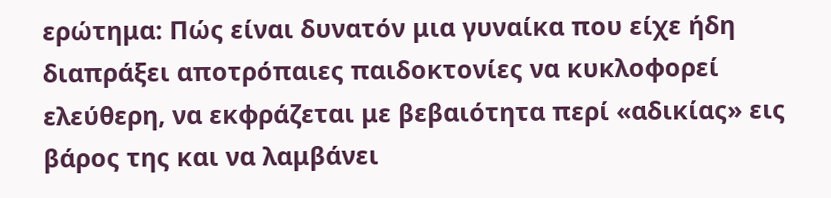ερώτημα: Πώς είναι δυνατόν μια γυναίκα που είχε ήδη διαπράξει αποτρόπαιες παιδοκτονίες να κυκλοφορεί ελεύθερη, να εκφράζεται με βεβαιότητα περί «αδικίας» εις βάρος της και να λαμβάνει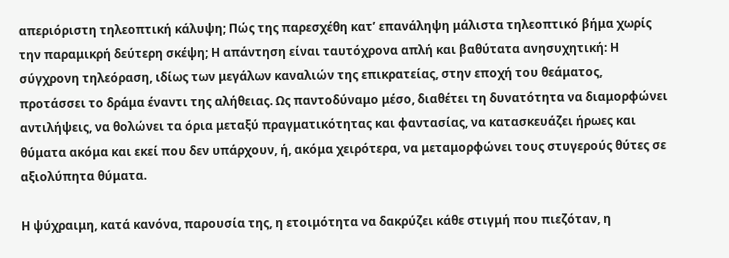απεριόριστη τηλεοπτική κάλυψη; Πώς της παρεσχέθη κατ’ επανάληψη μάλιστα τηλεοπτικό βήμα χωρίς την παραμικρή δεύτερη σκέψη; Η απάντηση είναι ταυτόχρονα απλή και βαθύτατα ανησυχητική: Η σύγχρονη τηλεόραση, ιδίως των μεγάλων καναλιών της επικρατείας, στην εποχή του θεάματος, προτάσσει το δράμα έναντι της αλήθειας. Ως παντοδύναμο μέσο, διαθέτει τη δυνατότητα να διαμορφώνει αντιλήψεις, να θολώνει τα όρια μεταξύ πραγματικότητας και φαντασίας, να κατασκευάζει ήρωες και θύματα ακόμα και εκεί που δεν υπάρχουν, ή, ακόμα χειρότερα, να μεταμορφώνει τους στυγερούς θύτες σε αξιολύπητα θύματα.

Η ψύχραιμη, κατά κανόνα, παρουσία της, η ετοιμότητα να δακρύζει κάθε στιγμή που πιεζόταν, η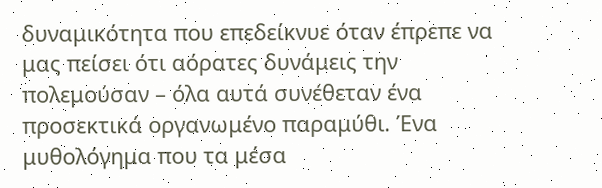δυναμικότητα που επεδείκνυε όταν έπρεπε να μας πείσει ότι αόρατες δυνάμεις την πολεμούσαν – όλα αυτά συνέθεταν ένα προσεκτικά οργανωμένο παραμύθι. Ένα μυθολόγημα που τα μέσα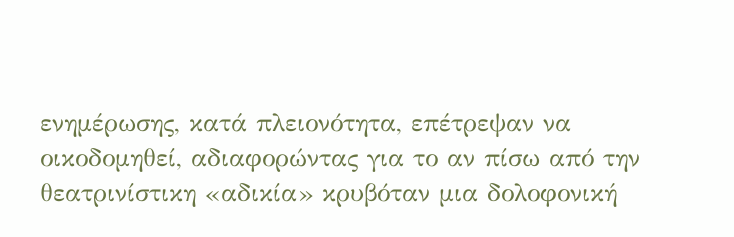ενημέρωσης, κατά πλειονότητα, επέτρεψαν να οικοδομηθεί, αδιαφορώντας για το αν πίσω από την θεατρινίστικη «αδικία» κρυβόταν μια δολοφονική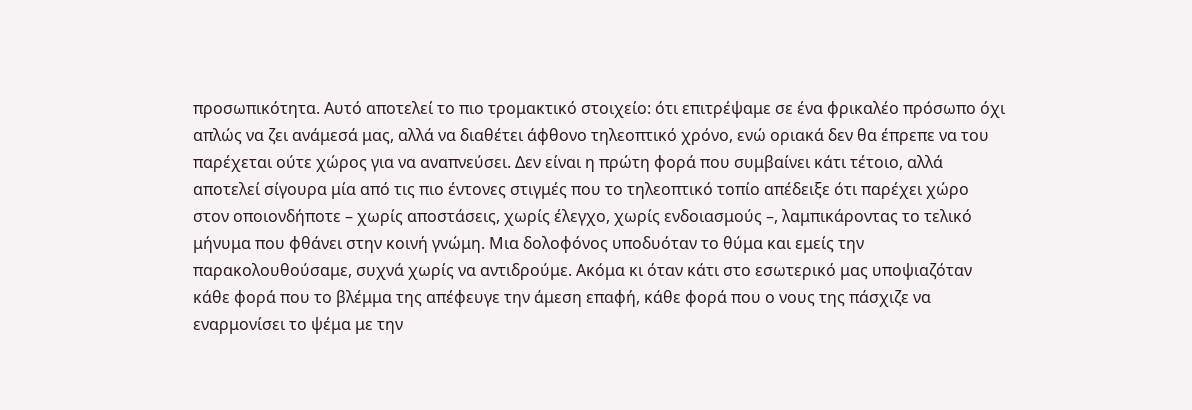προσωπικότητα. Αυτό αποτελεί το πιο τρομακτικό στοιχείο: ότι επιτρέψαμε σε ένα φρικαλέο πρόσωπο όχι απλώς να ζει ανάμεσά μας, αλλά να διαθέτει άφθονο τηλεοπτικό χρόνο, ενώ οριακά δεν θα έπρεπε να του παρέχεται ούτε χώρος για να αναπνεύσει. Δεν είναι η πρώτη φορά που συμβαίνει κάτι τέτοιο, αλλά αποτελεί σίγουρα μία από τις πιο έντονες στιγμές που το τηλεοπτικό τοπίο απέδειξε ότι παρέχει χώρο στον οποιονδήποτε – χωρίς αποστάσεις, χωρίς έλεγχο, χωρίς ενδοιασμούς –, λαμπικάροντας το τελικό μήνυμα που φθάνει στην κοινή γνώμη. Μια δολοφόνος υποδυόταν το θύμα και εμείς την παρακολουθούσαμε, συχνά χωρίς να αντιδρούμε. Ακόμα κι όταν κάτι στο εσωτερικό μας υποψιαζόταν κάθε φορά που το βλέμμα της απέφευγε την άμεση επαφή, κάθε φορά που ο νους της πάσχιζε να εναρμονίσει το ψέμα με την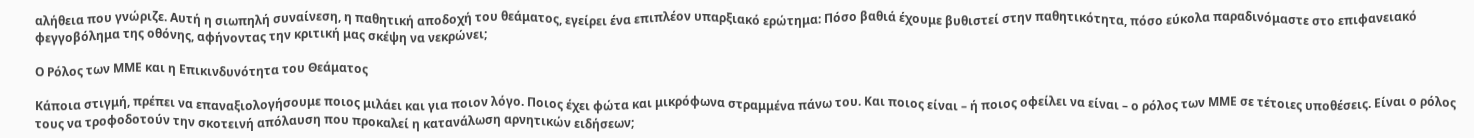αλήθεια που γνώριζε. Αυτή η σιωπηλή συναίνεση, η παθητική αποδοχή του θεάματος, εγείρει ένα επιπλέον υπαρξιακό ερώτημα: Πόσο βαθιά έχουμε βυθιστεί στην παθητικότητα, πόσο εύκολα παραδινόμαστε στο επιφανειακό φεγγοβόλημα της οθόνης, αφήνοντας την κριτική μας σκέψη να νεκρώνει;

Ο Ρόλος των ΜΜΕ και η Επικινδυνότητα του Θεάματος

Κάποια στιγμή, πρέπει να επαναξιολογήσουμε ποιος μιλάει και για ποιον λόγο. Ποιος έχει φώτα και μικρόφωνα στραμμένα πάνω του. Και ποιος είναι – ή ποιος οφείλει να είναι – ο ρόλος των ΜΜΕ σε τέτοιες υποθέσεις. Είναι ο ρόλος τους να τροφοδοτούν την σκοτεινή απόλαυση που προκαλεί η κατανάλωση αρνητικών ειδήσεων;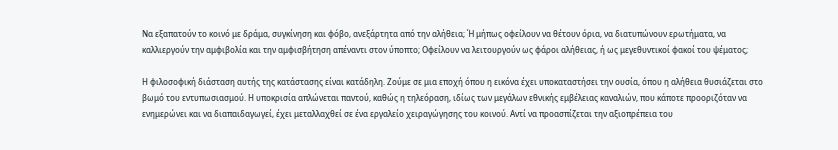Να εξαπατούν το κοινό με δράμα, συγκίνηση και φόβο, ανεξάρτητα από την αλήθεια; Ή μήπως οφείλουν να θέτουν όρια, να διατυπώνουν ερωτήματα, να καλλιεργούν την αμφιβολία και την αμφισβήτηση απέναντι στον ύποπτο; Οφείλουν να λειτουργούν ως φάροι αλήθειας, ή ως μεγεθυντικοί φακοί του ψέματος;

Η φιλοσοφική διάσταση αυτής της κατάστασης είναι κατάδηλη. Ζούμε σε μια εποχή όπου η εικόνα έχει υποκαταστήσει την ουσία, όπου η αλήθεια θυσιάζεται στο βωμό του εντυπωσιασμού. Η υποκρισία απλώνεται παντού, καθώς η τηλεόραση, ιδίως των μεγάλων εθνικής εμβέλειας καναλιών, που κάποτε προοριζόταν να ενημερώνει και να διαπαιδαγωγεί, έχει μεταλλαχθεί σε ένα εργαλείο χειραγώγησης του κοινού. Αντί να προασπίζεται την αξιοπρέπεια του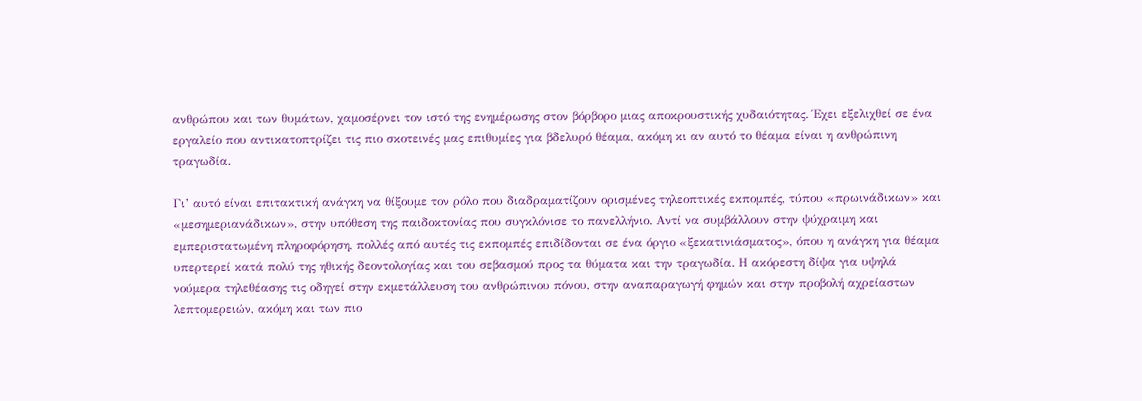ανθρώπου και των θυμάτων, χαμοσέρνει τον ιστό της ενημέρωσης στον βόρβορο μιας αποκρουστικής χυδαιότητας. Έχει εξελιχθεί σε ένα εργαλείο που αντικατοπτρίζει τις πιο σκοτεινές μας επιθυμίες για βδελυρό θέαμα, ακόμη κι αν αυτό το θέαμα είναι η ανθρώπινη τραγωδία.

Γι’ αυτό είναι επιτακτική ανάγκη να θίξουμε τον ρόλο που διαδραματίζουν ορισμένες τηλεοπτικές εκπομπές, τύπου «πρωινάδικων» και «μεσημεριανάδικων», στην υπόθεση της παιδοκτονίας που συγκλόνισε το πανελλήνιο. Αντί να συμβάλλουν στην ψύχραιμη και εμπεριστατωμένη πληροφόρηση, πολλές από αυτές τις εκπομπές επιδίδονται σε ένα όργιο «ξεκατινιάσματος», όπου η ανάγκη για θέαμα υπερτερεί κατά πολύ της ηθικής δεοντολογίας και του σεβασμού προς τα θύματα και την τραγωδία. Η ακόρεστη δίψα για υψηλά νούμερα τηλεθέασης τις οδηγεί στην εκμετάλλευση του ανθρώπινου πόνου, στην αναπαραγωγή φημών και στην προβολή αχρείαστων λεπτομερειών, ακόμη και των πιο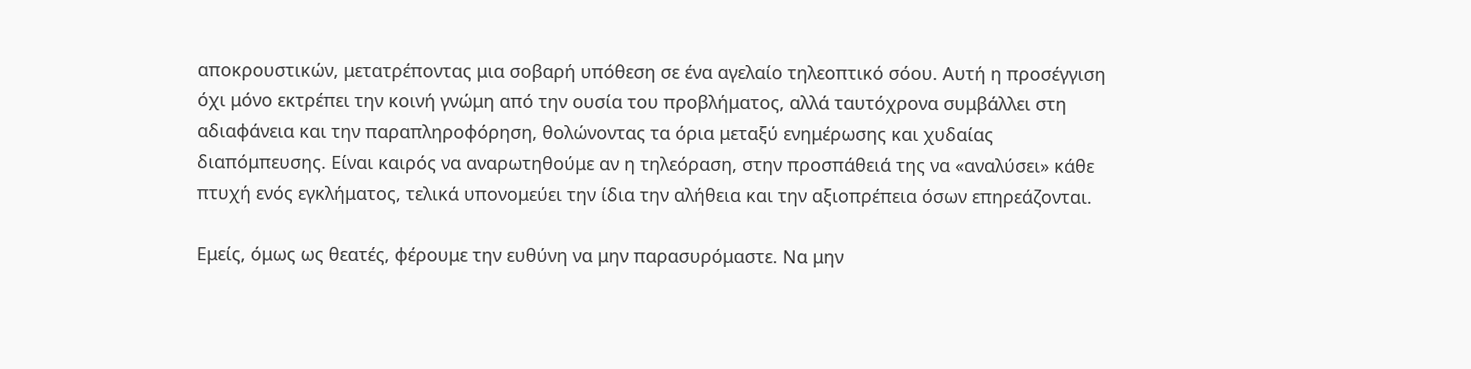αποκρουστικών, μετατρέποντας μια σοβαρή υπόθεση σε ένα αγελαίο τηλεοπτικό σόου. Αυτή η προσέγγιση όχι μόνο εκτρέπει την κοινή γνώμη από την ουσία του προβλήματος, αλλά ταυτόχρονα συμβάλλει στη αδιαφάνεια και την παραπληροφόρηση, θολώνοντας τα όρια μεταξύ ενημέρωσης και χυδαίας διαπόμπευσης. Είναι καιρός να αναρωτηθούμε αν η τηλεόραση, στην προσπάθειά της να «αναλύσει» κάθε πτυχή ενός εγκλήματος, τελικά υπονομεύει την ίδια την αλήθεια και την αξιοπρέπεια όσων επηρεάζονται.

Εμείς, όμως ως θεατές, φέρουμε την ευθύνη να μην παρασυρόμαστε. Να μην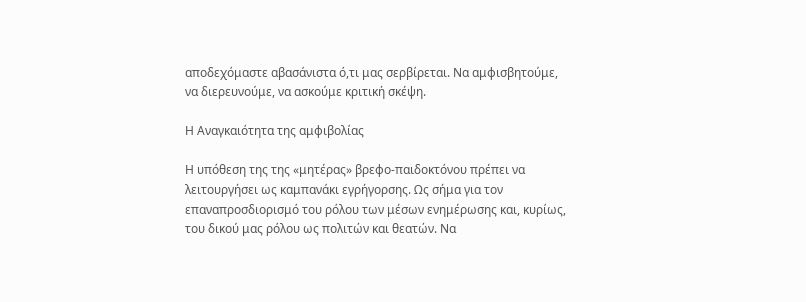αποδεχόμαστε αβασάνιστα ό,τι μας σερβίρεται. Να αμφισβητούμε, να διερευνούμε, να ασκούμε κριτική σκέψη.

Η Αναγκαιότητα της αμφιβολίας

Η υπόθεση της της «μητέρας» βρεφο-παιδοκτόνου πρέπει να λειτουργήσει ως καμπανάκι εγρήγορσης. Ως σήμα για τον επαναπροσδιορισμό του ρόλου των μέσων ενημέρωσης και, κυρίως, του δικού μας ρόλου ως πολιτών και θεατών. Να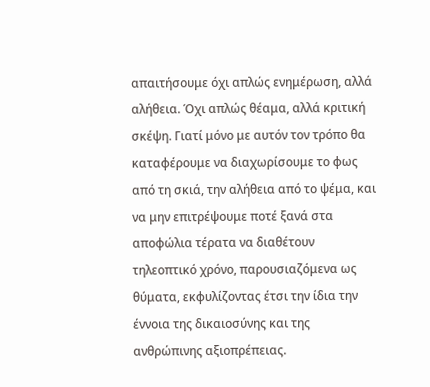απαιτήσουμε όχι απλώς ενημέρωση, αλλά αλήθεια. Όχι απλώς θέαμα, αλλά κριτική σκέψη. Γιατί μόνο με αυτόν τον τρόπο θα καταφέρουμε να διαχωρίσουμε το φως από τη σκιά, την αλήθεια από το ψέμα, και να μην επιτρέψουμε ποτέ ξανά στα αποφώλια τέρατα να διαθέτουν τηλεοπτικό χρόνο, παρουσιαζόμενα ως θύματα, εκφυλίζοντας έτσι την ίδια την έννοια της δικαιοσύνης και της ανθρώπινης αξιοπρέπειας.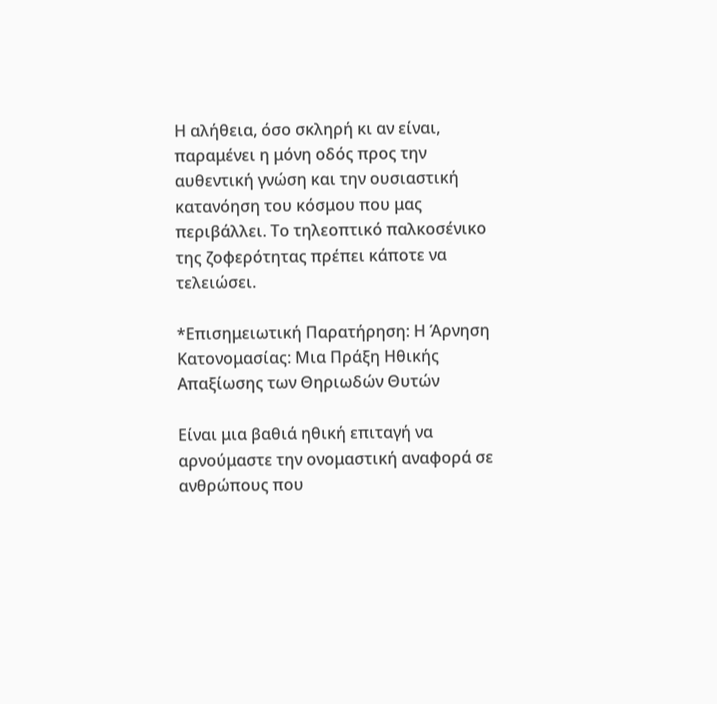Η αλήθεια, όσο σκληρή κι αν είναι, παραμένει η μόνη οδός προς την αυθεντική γνώση και την ουσιαστική κατανόηση του κόσμου που μας περιβάλλει. Το τηλεοπτικό παλκοσένικο της ζοφερότητας πρέπει κάποτε να τελειώσει.

*Επισημειωτική Παρατήρηση: Η Άρνηση Κατονομασίας: Μια Πράξη Ηθικής Απαξίωσης των Θηριωδών Θυτών

Είναι μια βαθιά ηθική επιταγή να αρνούμαστε την ονομαστική αναφορά σε ανθρώπους που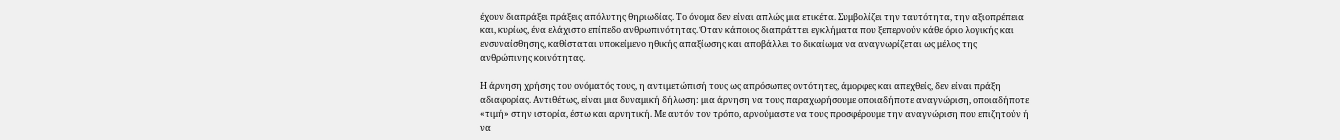έχουν διαπράξει πράξεις απόλυτης θηριωδίας. Το όνομα δεν είναι απλώς μια ετικέτα. Συμβολίζει την ταυτότητα, την αξιοπρέπεια και, κυρίως, ένα ελάχιστο επίπεδο ανθρωπινότητας. Όταν κάποιος διαπράττει εγκλήματα που ξεπερνούν κάθε όριο λογικής και ενσυναίσθησης, καθίσταται υποκείμενο ηθικής απαξίωσης και αποβάλλει το δικαίωμα να αναγνωρίζεται ως μέλος της ανθρώπινης κοινότητας.

Η άρνηση χρήσης του ονόματός τους, η αντιμετώπισή τους ως απρόσωπες οντότητες, άμορφες και απεχθείς, δεν είναι πράξη αδιαφορίας. Αντιθέτως, είναι μια δυναμική δήλωση: μια άρνηση να τους παραχωρήσουμε οποιαδήποτε αναγνώριση, οποιαδήποτε «τιμή» στην ιστορία, έστω και αρνητική. Με αυτόν τον τρόπο, αρνούμαστε να τους προσφέρουμε την αναγνώριση που επιζητούν ή να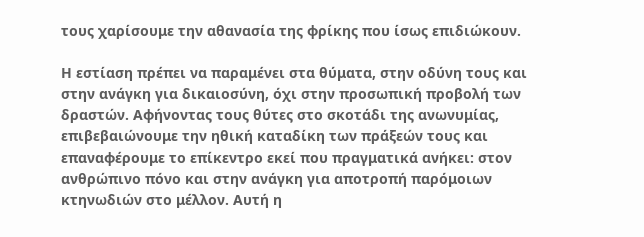τους χαρίσουμε την αθανασία της φρίκης που ίσως επιδιώκουν.

Η εστίαση πρέπει να παραμένει στα θύματα, στην οδύνη τους και στην ανάγκη για δικαιοσύνη, όχι στην προσωπική προβολή των δραστών. Αφήνοντας τους θύτες στο σκοτάδι της ανωνυμίας, επιβεβαιώνουμε την ηθική καταδίκη των πράξεών τους και επαναφέρουμε το επίκεντρο εκεί που πραγματικά ανήκει: στον ανθρώπινο πόνο και στην ανάγκη για αποτροπή παρόμοιων κτηνωδιών στο μέλλον. Αυτή η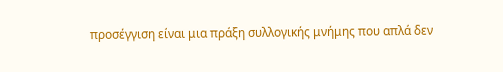προσέγγιση είναι μια πράξη συλλογικής μνήμης που απλά δεν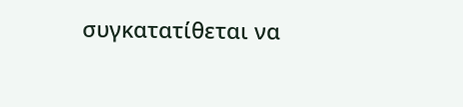συγκατατίθεται να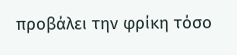προβάλει την φρίκη τόσο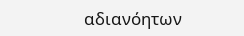αδιανόητων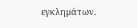εγκλημάτων.